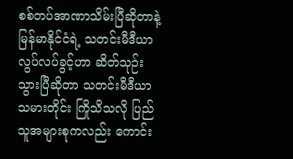စစ်တပ်အာဏာသိမ်းပြီဆိုတာနဲ့ မြန်မာနိုင်ငံရဲ့ သတင်းမီဒီယာလွပ်လပ်ခွင့်ဟာ ဆိတ်သုဉ်းသွားပြီဆိုတာ သတင်းမီဒီယာ သမားတိုင်း ကြိုသိသလို ပြည်သူအများစုကလည်း ကောင်း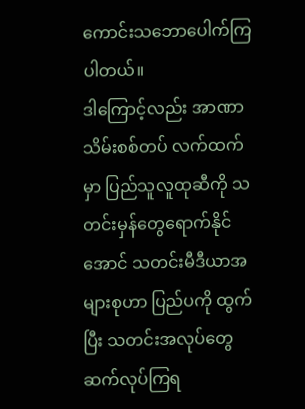ကောင်းသဘောပေါက်ကြပါတယ်။
ဒါကြောင့်လည်း အာဏာသိမ်းစစ်တပ် လက်ထက်မှာ ပြည်သူလူထုဆီကို သတင်းမှန်တွေရောက်နိုင်အောင် သတင်းမီဒီယာအများစုဟာ ပြည်ပကို ထွက်ပြီး သတင်းအလုပ်တွေ ဆက်လုပ်ကြရ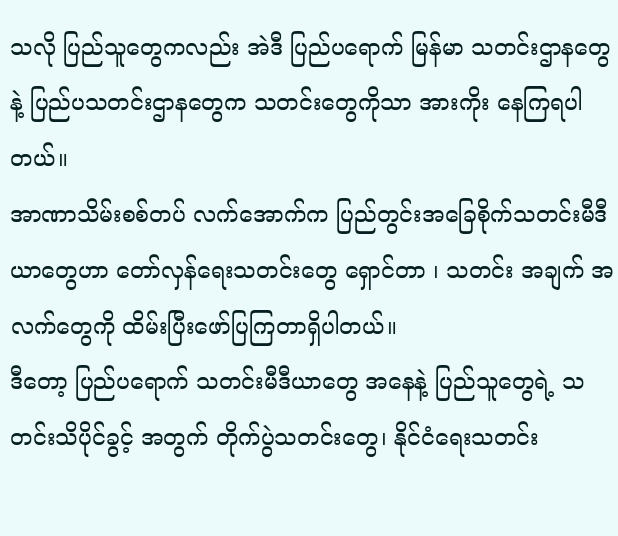သလို ပြည်သူတွေကလည်း အဲဒီ ပြည်ပရောက် မြန်မာ သတင်းဌာနတွေ နဲ့ ပြည်ပသတင်းဌာနတွေက သတင်းတွေကိုသာ အားကိုး နေကြရပါတယ်။
အာဏာသိမ်းစစ်တပ် လက်အောက်က ပြည်တွင်းအခြေစိုက်သတင်းမီဒီယာတွေဟာ တော်လှန်ရေးသတင်းတွေ ရှောင်တာ ၊ သတင်း အချက် အလက်တွေကို ထိမ်းပြီးဖော်ပြကြတာရှိပါတယ်။
ဒီတော့ ပြည်ပရောက် သတင်းမီဒီယာတွေ အနေနဲ့ ပြည်သူတွေရဲ့ သတင်းသိပိုင်ခွင့် အတွက် တိုက်ပွဲသတင်းတွေ၊ နိုင်ငံရေးသတင်း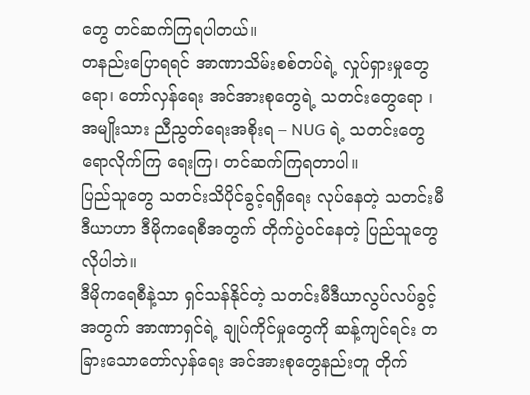တွေ တင်ဆက်ကြရပါတယ်။
တနည်းပြောရရင် အာဏာသိမ်းစစ်တပ်ရဲ့ လှုပ်ရှားမှုတွေရော၊ တော်လှန်ရေး အင်အားစုတွေရဲ့ သတင်းတွေရော ၊ အမျိုးသား ညီညွတ်ရေးအစိုးရ – NUG ရဲ့ သတင်းတွေရောလိုက်ကြ ရေးကြ၊ တင်ဆက်ကြရတာပါ။
ပြည်သူတွေ သတင်းသိပိုင်ခွင့်ရရှိရေး လုပ်နေတဲ့ သတင်းမီဒီယာဟာ ဒီမိုကရေစီအတွက် တိုက်ပွဲဝင်နေတဲ့ ပြည်သူတွေလိုပါဘဲ။
ဒီမိုကရေစီနဲ့သာ ရှင်သန်နိုင်တဲ့ သတင်းမီဒီယာလွပ်လပ်ခွင့်အတွက် အာဏာရှင်ရဲ့ ချုပ်ကိုင်မှုတွေကို ဆန့်ကျင်ရင်း တခြားသောတော်လှန်ရေး အင်အားစုတွေနည်းတူ တိုက်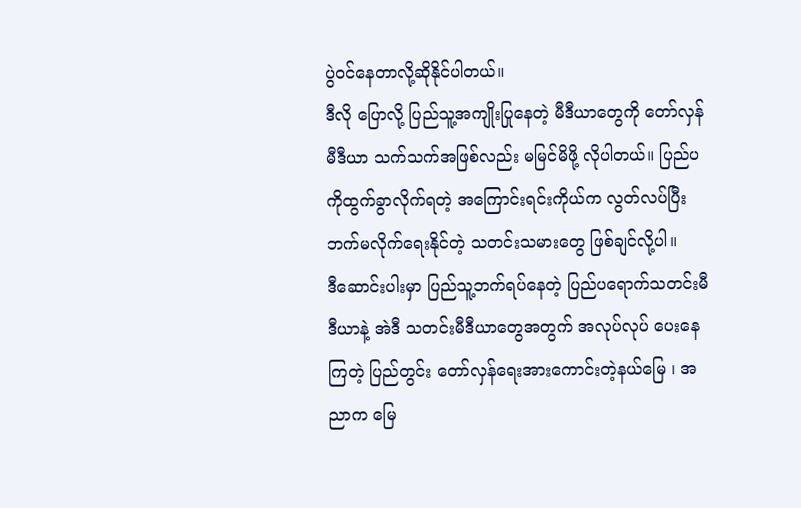ပွဲဝင်နေတာလို့ဆိုနိုင်ပါတယ်။
ဒီလို ပြောလို့ ပြည်သူ့အကျိုးပြုနေတဲ့ မီဒီယာတွေကို တော်လှန်မီဒီယာ သက်သက်အဖြစ်လည်း မမြင်မိဖို့ လိုပါတယ်။ ပြည်ပကိုထွက်ခွာလိုက်ရတဲ့ အကြောင်းရင်းကိုယ်က လွတ်လပ်ပြီး ဘက်မလိုက်ရေးနိုင်တဲ့ သတင်းသမားတွေ ဖြစ်ချင်လို့ပါ။
ဒီဆောင်းပါးမှာ ပြည်သူ့ဘက်ရပ်နေတဲ့ ပြည်ပရောက်သတင်းမီဒီယာနဲ့ အဲဒီ သတင်းမီဒီယာတွေအတွက် အလုပ်လုပ် ပေးနေကြတဲ့ ပြည်တွင်း တော်လှန်ရေးအားကောင်းတဲ့နယ်မြေ ၊ အညာက မြေ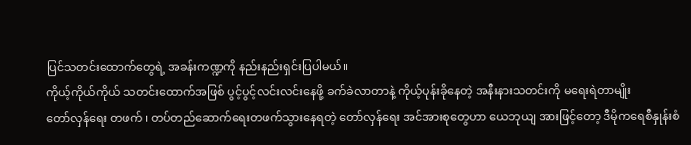ပြင်သတင်းထောက်တွေရဲ့ အခန်းကဏ္ဍကို နည်းနည်းရှင်းပြပါမယ်။
ကိုယ့်ကိုယ်ကိုယ် သတင်းထောက်အဖြစ် ပွင့်ပွင့်လင်းလင်းနေဖို့ ခက်ခဲလာတာနဲ့ ကိုယ့်ပုန်းခိုနေတဲ့ အနီးနားသတင်းကို မရေးရဲတာမျိုး
တော်လှန်ရေး တဖက် ၊ တပ်တည်ဆောက်ရေးတဖက်သွားနေရတဲ့ တော်လှန်ရေး အင်အားစုတွေဟာ ယေဘုယျ အားဖြင့်တော့ ဒီမိုကရေစီနှုန်းစံ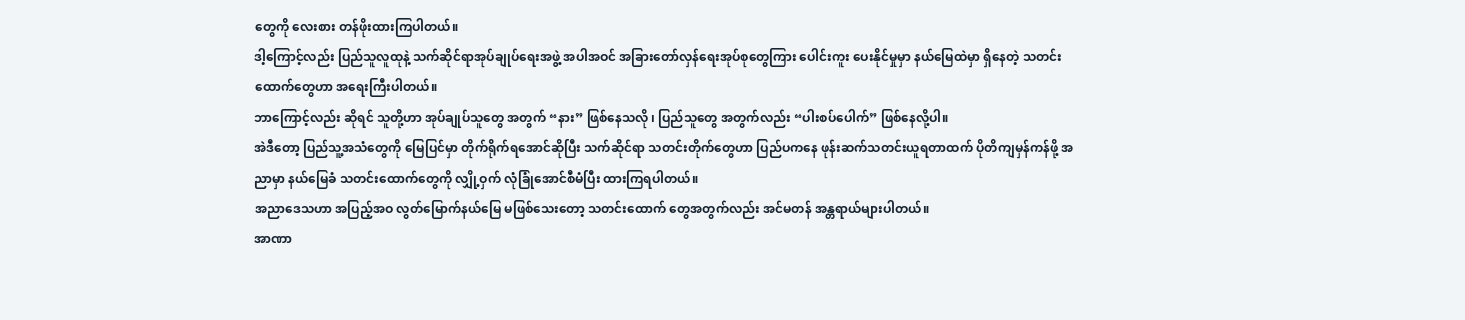တွေကို လေးစား တန်ဖိုးထားကြပါတယ်။
ဒါ့ကြောင့်လည်း ပြည်သူလူထုနဲ့ သက်ဆိုင်ရာအုပ်ချုပ်ရေးအဖွဲ့ အပါအဝင် အခြားတော်လှန်ရေးအုပ်စုတွေကြား ပေါင်းကူး ပေးနိုင်မှုမှာ နယ်မြေထဲမှာ ရှိနေတဲ့ သတင်းထောက်တွေဟာ အရေးကြီးပါတယ်။
ဘာကြောင့်လည်း ဆိုရင် သူတို့ဟာ အုပ်ချုပ်သူတွေ အတွက် “နား” ဖြစ်နေသလို ၊ ပြည်သူတွေ အတွက်လည်း “ပါးစပ်ပေါက်” ဖြစ်နေလို့ပါ။
အဲဒီတော့ ပြည်သူ့အသံတွေကို မြေပြင်မှာ တိုက်ရိုက်ရအောင်ဆိုပြီး သက်ဆိုင်ရာ သတင်းတိုက်တွေဟာ ပြည်ပကနေ ဖုန်းဆက်သတင်းယူရတာထက် ပိုတိကျမှန်ကန်ဖို့ အညာမှာ နယ်မြေခံ သတင်းထောက်တွေကို လျှို့ဝှက် လုံခြုံအောင်စီမံပြီး ထားကြရပါတယ်။
အညာဒေသဟာ အပြည့်အဝ လွတ်မြောက်နယ်မြေ မဖြစ်သေးတော့ သတင်းထောက် တွေအတွက်လည်း အင်မတန် အန္တရာယ်များပါတယ်။
အာဏာ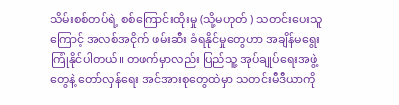သိမ်းစစ်တပ်ရဲ့ စစ်ကြောင်းထိုးမှု (သို့မဟုတ် ) သတင်းပေးသူ ကြောင့် အလစ်အငိုက် ဖမ်းဆီး ခံရနိုင်မှုတွေဟာ အချိန်မရွေး ကြုံနိုင်ပါတယ်။ တဖက်မှာလည်း ပြည်သူ့ အုပ်ချုပ်ရေးအဖွဲ့တွေနဲ့ တော်လှန်ရေး အင်အားစုတွေထဲမှာ သတင်းမီဒီယာကို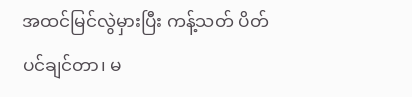အထင်မြင်လွဲမှားပြီး ကန့်သတ် ပိတ်ပင်ချင်တာ၊ မ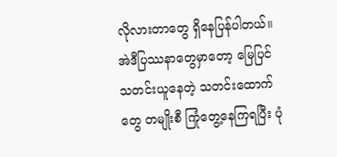လိုလားတာတွေ ရှိနေပြန်ပါတယ်။
အဲဒီပြဿနာတွေမှာတော့ မြေပြင် သတင်းယူနေတဲ့ သတင်းထောက်တွေ တမျိုးစီ ကြုံတွေ့နေကြရပြီး ပုံ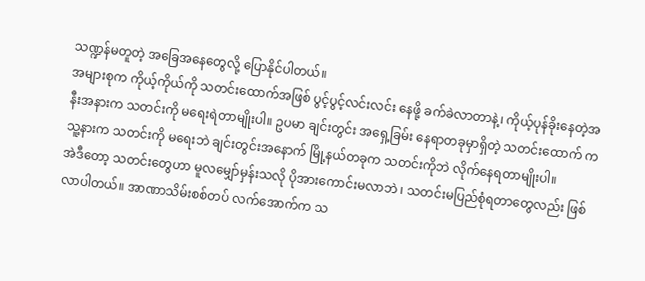သဏ္ဍန်မတူတဲ့ အခြေအနေတွေလို့ ပြောနိုင်ပါတယ်။
အများစုက ကိုယ့်ကိုယ်ကို သတင်းထောက်အဖြစ် ပွင့်ပွင့်လင်းလင်း နေဖို့ ခက်ခဲလာတာနဲ့၊ ကိုယ့်ပုန်ခိုးနေတဲ့အနီးအနားက သတင်းကို မရေးရဲတာမျိုးပါ။ ဥပမာ ချင်းတွင်း အရှေ့ခြမ်း နေရာတခုမှာရှိတဲ့ သတင်းထောက် က သူ့နားက သတင်းကို မရေးဘဲ ချင်းတွင်းအနောက် မြို့နယ်တခုက သတင်းကိုဘဲ လိုက်နေရတာမျိုးပါ။
အဲဒီတော့ သတင်းတွေဟာ မူလမျှော်မှန်းသလို ပိုအားကောင်းမလာဘဲ ၊ သတင်းမပြည်စုံရတာတွေလည်း ဖြစ်လာပါတယ်။ အာဏာသိမ်းစစ်တပ် လက်အောက်က သ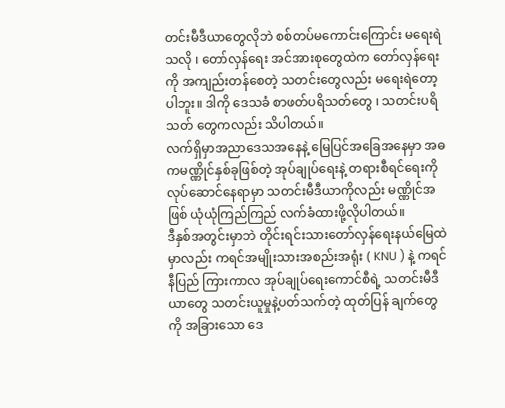တင်းမီဒီယာတွေလိုဘဲ စစ်တပ်မကောင်းကြောင်း မရေးရဲသလို ၊ တော်လှန်ရေး အင်အားစုတွေထဲက တော်လှန်ရေးကို အကျည်းတန်စေတဲ့ သတင်းတွေလည်း မရေးရဲတော့ပါဘူး။ ဒါကို ဒေသခံ စာဖတ်ပရိသတ်တွေ ၊ သတင်းပရိသတ် တွေကလည်း သိပါတယ်။
လက်ရှိမှာအညာဒေသအနေနဲ့ မြေပြင်အခြေအနေမှာ အဓကမဏ္ဏိုင်နှစ်ခုဖြစ်တဲ့ အုပ်ချုပ်ရေးနဲ့ တရားစီရင်ရေးကို လုပ်ဆောင်နေရာမှာ သတင်းမီဒီယာကိုလည်း မဏ္ဏိုင်အဖြစ် ယုံယုံကြည်ကြည် လက်ခံထားဖို့လိုပါတယ်။
ဒီနှစ်အတွင်းမှာဘဲ တိုင်းရင်းသားတော်လှန်ရေးနယ်မြေထဲမှာလည်း ကရင်အမျိုးသားအစည်းအရုံး ( KNU ) နဲ့ ကရင်နီပြည် ကြားကာလ အုပ်ချုပ်ရေးကောင်စီရဲ့ သတင်းမီဒီယာတွေ သတင်းယူမှုနဲ့ပတ်သက်တဲ့ ထုတ်ပြန် ချက်တွေကို အခြားသော ဒေ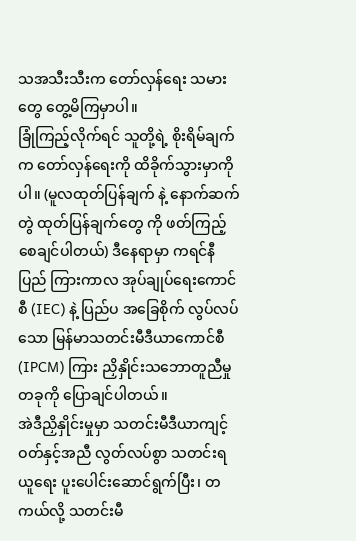သအသီးသီးက တော်လှန်ရေး သမားတွေ တွေ့မိကြမှာပါ။
ခြုံကြည့်လိုက်ရင် သူတို့ရဲ့ စိုးရိမ်ချက်က တော်လှန်ရေးကို ထိခိုက်သွားမှာကိုပါ။ (မူလထုတ်ပြန်ချက် နဲ့ နောက်ဆက်တွဲ ထုတ်ပြန်ချက်တွေ ကို ဖတ်ကြည့်စေချင်ပါတယ်) ဒီနေရာမှာ ကရင်နီပြည် ကြားကာလ အုပ်ချုပ်ရေးကောင်စီ (IEC) နဲ့ ပြည်ပ အခြေစိုက် လွပ်လပ်သော မြန်မာသတင်းမီဒီယာကောင်စီ (IPCM) ကြား ညှိနှိုင်းသဘောတူညီမှုတခုကို ပြောချင်ပါတယ်။
အဲဒီညှိနှိုင်းမှုမှာ သတင်းမီဒီယာကျင့်ဝတ်နှင့်အညီ လွတ်လပ်စွာ သတင်းရယူရေး ပူးပေါင်းဆောင်ရွက်ပြီး၊ တကယ်လို့ သတင်းမီ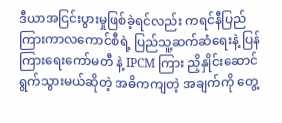ဒီယာအငြင်းပွားမှုဖြစ်ခဲ့ရင်လည်း ကရင်နီပြည်ကြားကာလကောင်စီရဲ့ ပြည်သူ့ဆက်ဆံရေးနဲ့ ပြန်ကြားရေးကော်မတီ နဲ့ IPCM ကြား ညှိနှိုင်းဆောင်ရွက်သွားမယ်ဆိုတဲ့ အဓိကကျတဲ့ အချက်ကို တွေ့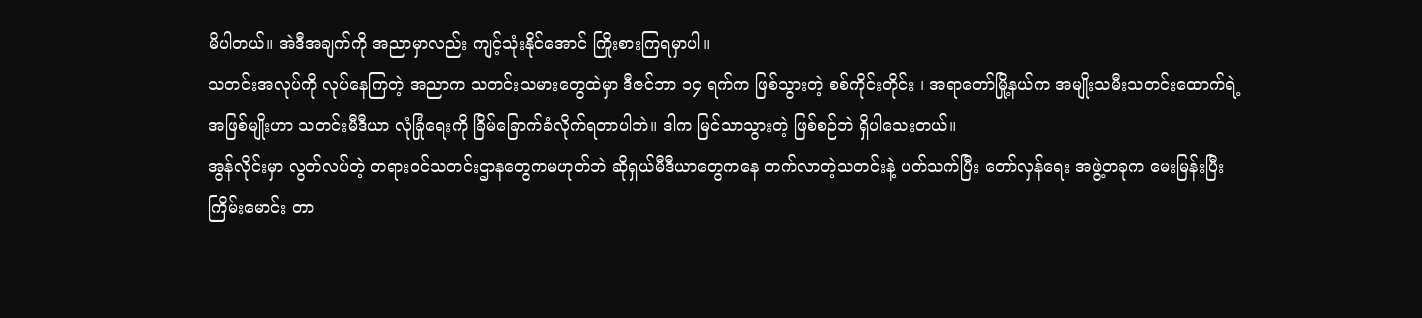မိပါတယ်။ အဲဒီအချက်ကို အညာမှာလည်း ကျင့်သုံးနိုင်အောင် ကြိုးစားကြရမှာပါ။
သတင်းအလုပ်ကို လုပ်နေကြတဲ့ အညာက သတင်းသမားတွေထဲမှာ ဒီဇင်ဘာ ၁၄ ရက်က ဖြစ်သွားတဲ့ စစ်ကိုင်းတိုင်း ၊ အရာတော်မြို့နယ်က အမျိုးသမီးသတင်းထောက်ရဲ့ အဖြစ်မျိုးဟာ သတင်းမီဒီယာ လုံခြုံရေးကို ခြိမ်ခြောက်ခံလိုက်ရတာပါဘဲ။ ဒါက မြင်သာသွားတဲ့ ဖြစ်စဉ်ဘဲ ရှိပါသေးတယ်။
အွန်လိုင်းမှာ လွတ်လပ်တဲ့ တရားဝင်သတင်းဌာနတွေကမဟုတ်ဘဲ ဆိုရှယ်မီဒီယာတွေကနေ တက်လာတဲ့သတင်းနဲ့ ပတ်သက်ပြီး တော်လှန်ရေး အဖွဲ့တခုက မေးမြန်းပြီး ကြိမ်းမောင်း တာ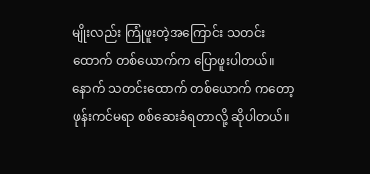မျိုးလည်း ကြုံဖူးတဲ့အကြောင်း သတင်းထောက် တစ်ယောက်က ပြောဖူးပါတယ်။ နောက် သတင်းထောက် တစ်ယောက် ကတော့ ဖုန်းကင်မရာ စစ်ဆေးခံရတာလို့ ဆိုပါတယ်။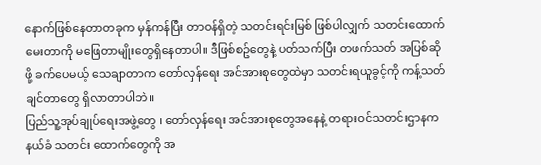နောက်ဖြစ်နေတာတခုက မှန်ကန်ပြီး တာဝန်ရှိတဲ့ သတင်းရင်းမြစ် ဖြစ်ပါလျှက် သတင်းထောက် မေးတာကို မဖြေတာမျိုးတွေရှိနေတာပါ။ ဒီဖြစ်စဥ်တွေနဲ့ ပတ်သက်ပြီး တဖက်သတ် အပြစ်ဆိုဖို့ ခက်ပေမယ့် သေချာတာက တော်လှန်ရေး အင်အားစုတွေထဲမှာ သတင်းရယူခွင့်ကို ကန့်သတ်ချင်တာတွေ ရှိလာတာပါဘဲ။
ပြည်သူ့အုပ်ချုပ်ရေးအဖွဲ့တွေ ၊ တော်လှန်ရေး အင်အားစုတွေအနေနဲ့ တရားဝင်သတင်းဌာနက နယ်ခံ သတင်း ထောက်တွေကို အ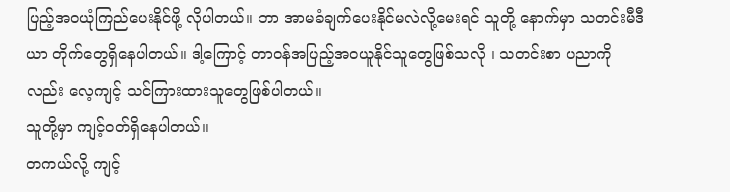ပြည့်အဝယုံကြည်ပေးနိုင်ဖို့ လိုပါတယ်။ ဘာ အာမခံချက်ပေးနိုင်မလဲလို့မေးရင် သူတို့ နောက်မှာ သတင်းမီဒီယာ တိုက်တွေရှိနေပါတယ်။ ဒါ့ကြောင့် တာဝန်အပြည့်အဝယူနိုင်သူတွေဖြစ်သလို ၊ သတင်းစာ ပညာကိုလည်း လေ့ကျင့် သင်ကြားထားသူတွေဖြစ်ပါတယ်။
သူတို့မှာ ကျင့်ဝတ်ရှိနေပါတယ်။
တကယ်လို့ ကျင့်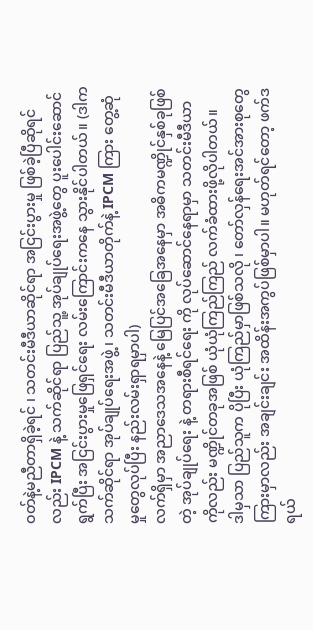ဝတ်နဲ့မညီတာရှိခဲ့ရင် ၊ သတင်းမီဒီယာဆိုင်ရာ အငြင်းပွားမှု ဖြစ်ခဲ့ပြီဆိုရင်လည်း IPCM နဲ့ သက်ဆိုင်ရာ ပြည်သူ့ အုပ်ချုပ်ရေးအဖွဲ့တွေ ပူးပေါင်းဆောင်ရွက်ပြီး အငြင်းပွားမှုဖြေရှင်ရေး လမ်းကြောင်းကနေ သွားနိုင်ပါတယ်။ (ဒါက သက်ဆိုင်ရာ အုပ်ချုပ်ရေးအဖွဲ့ ၊ သတင်းမီဒီယာတိုက်နဲ့ IPCM ကြား တွေ့ဆုံမှုတွေလုပ်ပြီး နည်းလမ်းရှာရမှာပါ)
လက်ရှိမှာ အညာဒေသအနေနဲ့ မြေပြင်အခြေအနေမှာ အဓိကမဏ္ဍိုင်နှစ်ခုဖြစ်တဲ့ အုပ်ချုပ်ရေး နဲ့ တရားစီရင်ရေး ကို လုပ်ဆောင်နေရာမှာ သတင်းမီဒီယာကိုလည်း မဏ္ဍိုင်တခုအဖြစ် ယုံယုံကြည်ကြည် လက်ခံထားဖို့လိုပါတယ်။
ဒါမှသာ ပြည်သူက ပိုပြီး ယုံကြည်မှာဖြစ်သလို ၊ တော်လှန်ရေးအင်အားစုတွေကြားမှာလည်း အချင်းချင်း အထိန်းအကွပ်ဖြစ်မှာပါ။ မဟုတ်ရင်တော့ ဖက်ဒရယ်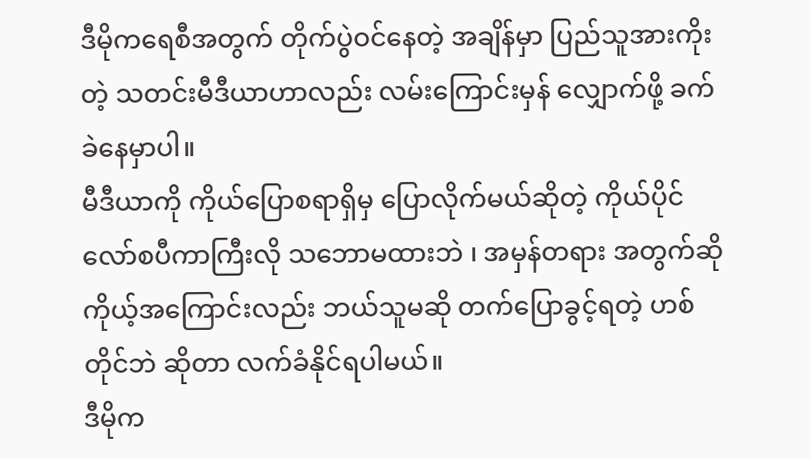ဒီမိုကရေစီအတွက် တိုက်ပွဲဝင်နေတဲ့ အချိန်မှာ ပြည်သူအားကိုးတဲ့ သတင်းမီဒီယာဟာလည်း လမ်းကြောင်းမှန် လျှောက်ဖို့ ခက်ခဲနေမှာပါ။
မီဒီယာကို ကိုယ်ပြောစရာရှိမှ ပြောလိုက်မယ်ဆိုတဲ့ ကိုယ်ပိုင်လော်စပီကာကြီးလို သဘောမထားဘဲ ၊ အမှန်တရား အတွက်ဆို ကိုယ့်အကြောင်းလည်း ဘယ်သူမဆို တက်ပြောခွင့်ရတဲ့ ဟစ်တိုင်ဘဲ ဆိုတာ လက်ခံနိုင်ရပါမယ်။
ဒီမိုက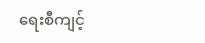ရေးစီကျင့်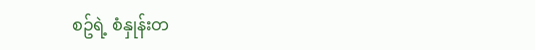စဥ်ရဲ့ စံနှုန်းတ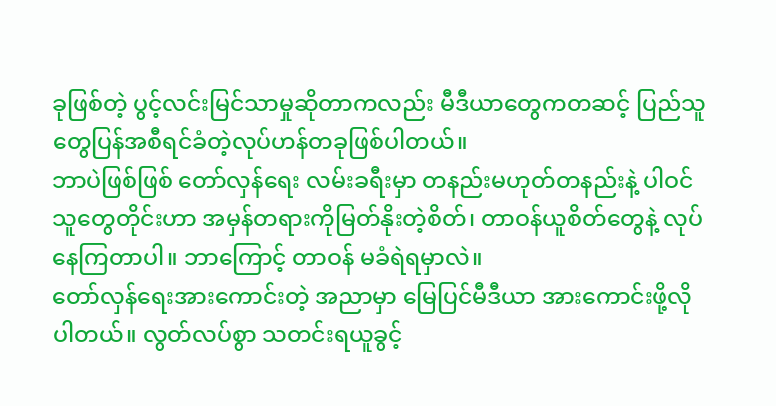ခုဖြစ်တဲ့ ပွင့်လင်းမြင်သာမှုဆိုတာကလည်း မီဒီယာတွေကတဆင့် ပြည်သူတွေပြန်အစီရင်ခံတဲ့လုပ်ဟန်တခုဖြစ်ပါတယ်။
ဘာပဲဖြစ်ဖြစ် တော်လှန်ရေး လမ်းခရီးမှာ တနည်းမဟုတ်တနည်းနဲ့ ပါဝင်သူတွေတိုင်းဟာ အမှန်တရားကိုမြတ်နိုးတဲ့စိတ်၊ တာဝန်ယူစိတ်တွေနဲ့ လုပ်နေကြတာပါ။ ဘာကြောင့် တာဝန် မခံရဲရမှာလဲ။
တော်လှန်ရေးအားကောင်းတဲ့ အညာမှာ မြေပြင်မီဒီယာ အားကောင်းဖို့လိုပါတယ်။ လွတ်လပ်စွာ သတင်းရယူခွင့်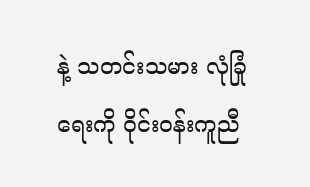နဲ့ သတင်းသမား လုံခြုံရေးကို ဝိုင်းဝန်းကူညီ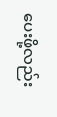ပေးဖို့လည်း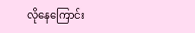လိုနေကြောင်း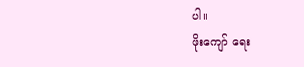ပါ။
ဖိုးကျော် ရေး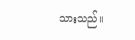သားသည်။